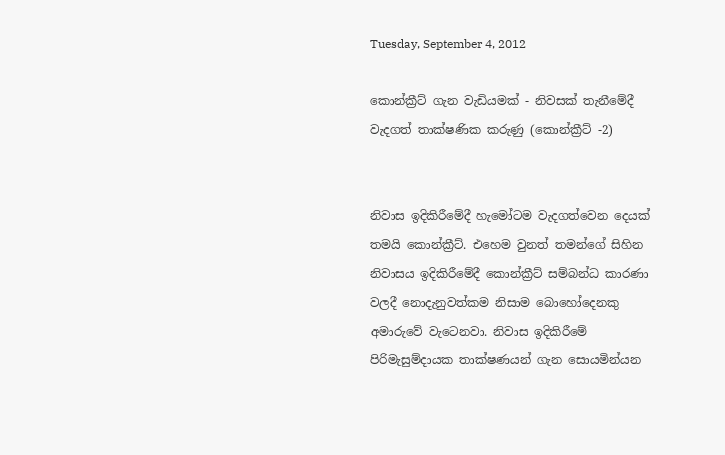Tuesday, September 4, 2012

කොන්ක්‍රීට් ගැන වැඩියමක් - නිවසක් තැනීමේදී වැදගත් තාක්ෂණික කරුණු (කොන්ක්‍රීට් -2)


නිවාස ඉදිකිරීමේදී හැමෝටම වැදගත්වෙන දෙයක් තමයි කොන්ක්‍රීට්. එහෙම වුනත් තමන්ගේ සිහින නිවාසය ඉදිකිරීමේදී කොන්ක්‍රීට් සම්බන්ධ කාරණා වලදී නොදැනුවත්කම නිසාම බොහෝදෙනකු අමාරුවේ වැටෙනවා. නිවාස ඉදිකිරීමේ පිරිමැසුම්දායක තාක්ෂණයන් ගැන සොයමින්යන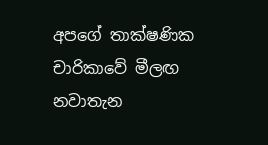අපගේ තාක්ෂණික චාරිකාවේ මීලඟ නවාතැන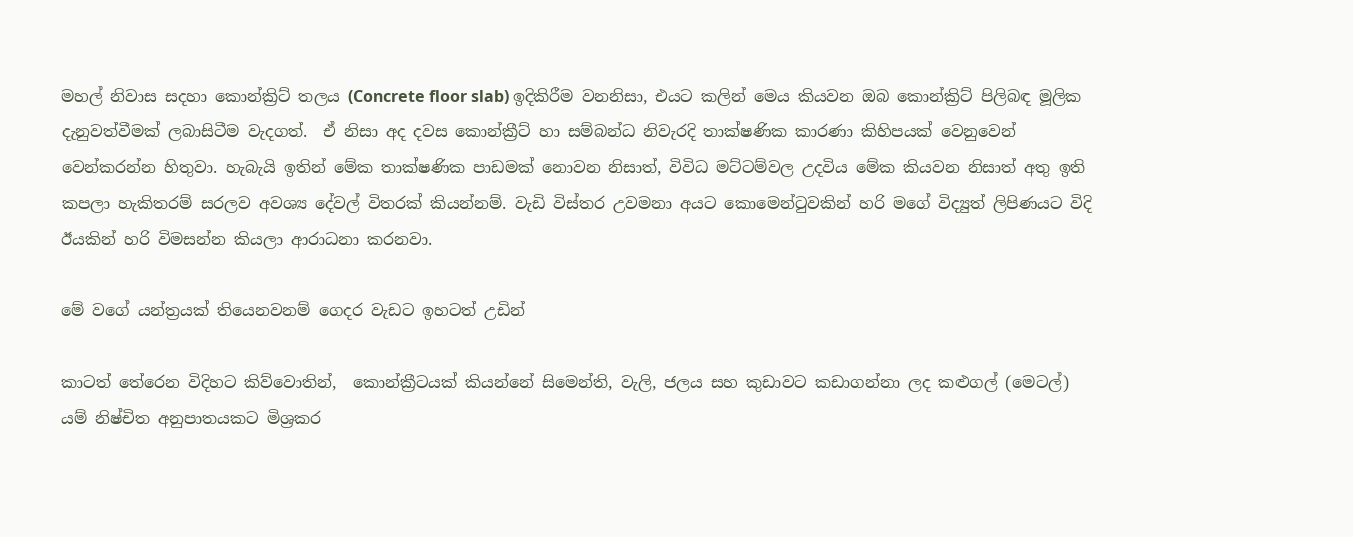මහල් නිවාස සදහා කොන්ක්‍රිට් තලය (Concrete floor slab) ඉදිකිරීම වනනිසා, එයට කලින් මෙය කියවන ඔබ කොන්ක්‍රිට් පිලිබඳ මූලික දැනුවත්වීමක් ලබාසිටීම වැදගත්.  ඒ නිසා අද දවස කොන්ක්‍රීට් හා සම්බන්ධ නිවැරදි තාක්ෂණික කාරණා කිහිපයක් වෙනුවෙන් වෙන්කරන්න හිතුවා. හැබැයි ඉතින් මේක තාක්ෂණික පාඩමක් නොවන නිසාත්, විවිධ මට්ටම්වල උදවිය මේක කියවන නිසාත් අතු ඉති කපලා හැකිතරම් සරලව අවශ්‍ය දේවල් විතරක් කියන්නම්. වැඩි විස්තර උවමනා අයට කොමෙන්ටුවකින් හරි මගේ විද්‍යුත් ලිපිණයට විදි ඊයකින් හරි විමසන්න කියලා ආරාධනා කරනවා.

මේ වගේ යන්ත්‍රයක් තියෙනවනම් ගෙදර වැඩට ඉහටත් උඩින්

කාටත් තේරෙන විදිහට කිව්වොතින්,  කොන්ක්‍රීටයක් කියන්නේ සිමෙන්ති, වැලි, ජලය සහ කුඩාවට කඩාගන්නා ලද කළුගල් (මෙටල්) යම් නිෂ්චිත අනුපාතයකට මිශ්‍රකර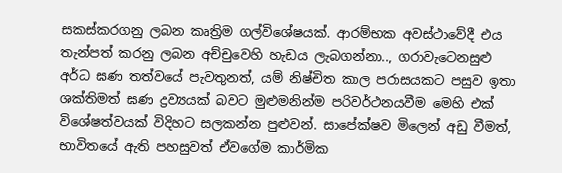සකස්කරගනු ලබන කෘත්‍රිම ගල්විශේෂයක්. ආරම්භක අවස්ථාවේදී එය තැන්පත් කරනු ලබන අච්චුවෙහි හැඩය ලැබගන්නා.., ගරාවැටෙනසුළු අර්ධ ඝණ තත්වයේ පැවතුනත්, යම් නිෂ්චිත කාල පරාසයකට පසුව ඉතා ශක්තිමත් ඝණ ද්‍රව්‍යයක් බවට මුළුමනින්ම පරිවර්ථනයවීම මෙහි එක් විශේෂත්වයක් විදිහට සලකන්න පුළුවන්. සාපේක්ෂව මිලෙන් අඩු වීමත්, භාවිතයේ ඇති පහසුවත් ඒවගේම කාර්මික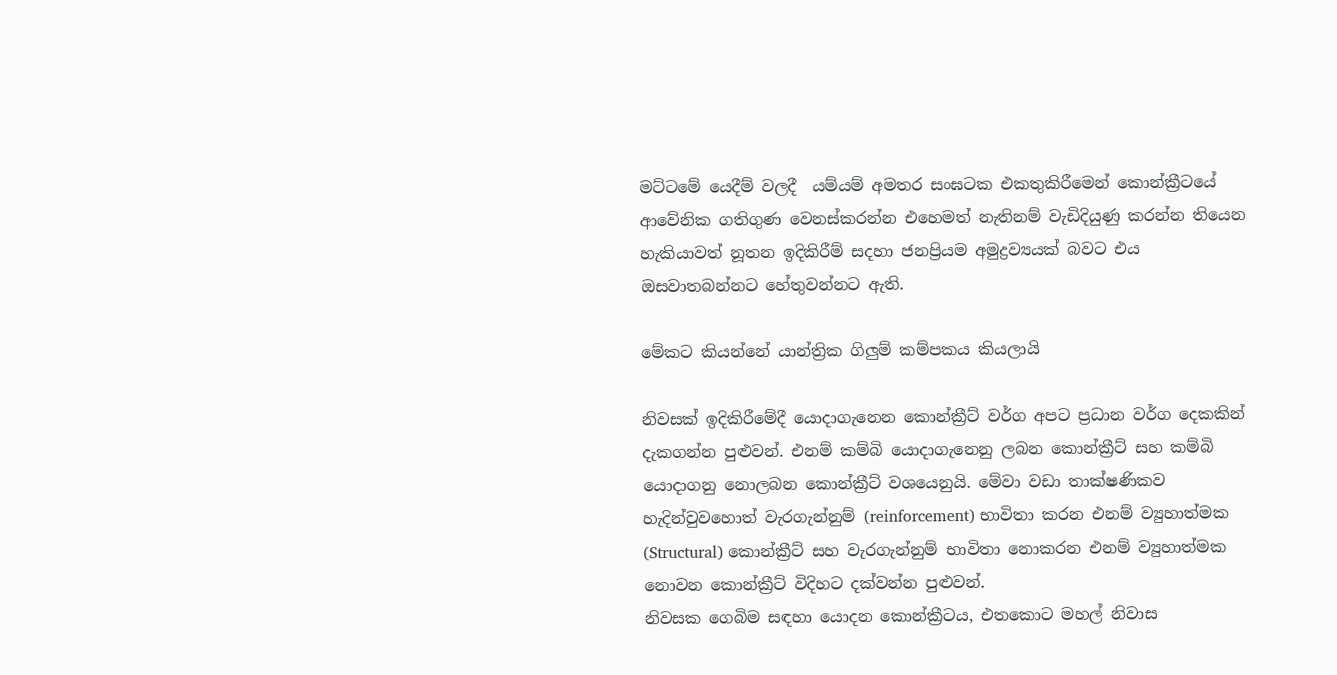මට්ටමේ යෙදීම් වලදී  යම්යම් අමතර සංඝටක එකතුකිරීමෙන් කොන්ක්‍රීටයේ ආවේනික ගතිගුණ වෙනස්කරන්න එහෙමත් නැතිනම් වැඩිදියුණු කරන්න තියෙන හැකියාවත් නූතන ඉදිකිරීම් සදහා ජනප්‍රියම අමුද්‍රව්‍යයක් බවට එය ඔසවාතබන්නට හේතුවන්නට ඇති.

මේකට කියන්නේ යාන්ත්‍රික ගිලුම් කම්පකය කියලායි

නිවසක් ඉදිකිරීමේදී යොදාගැනෙන කොන්ක්‍රීට් වර්ග අපට ප්‍රධාන වර්ග දෙකකින් දැකගන්න පුළුවන්. එනම් කම්බි යොදාගැනෙනු ලබන කොන්ක්‍රීට් සහ කම්බි යොදාගනු නොලබන කොන්ක්‍රීට් වශයෙනුයි. මේවා වඩා තාක්ෂණිකව හැදින්වුවහොත් වැරගැන්නුම් (reinforcement) භාවිතා කරන එනම් ව්‍යුහාත්මක (Structural) කොන්ක්‍රීට් සහ වැරගැන්නුම් භාවිතා නොකරන එනම් ව්‍යුහාත්මක නොවන කොන්ක්‍රීට් විදිහට දක්වන්න පුළුවන්.
නිවසක ගෙබිම සඳහා යොදන කොන්ක්‍රීටය, එතකොට මහල් නිවාස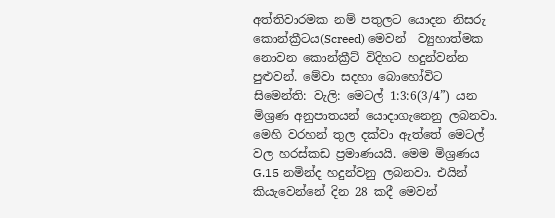අත්තිවාරමක නම් පතුලට යොදන නිසරු කොන්ක්‍රීටය(Screed) මෙවන්  ව්‍යුහාත්මක නොවන කොන්ක්‍රීට් විදිහට හදුන්වන්න පුළුවන්. මේවා සදහා බොහෝවිට සිමෙන්ති: වැලි: මෙටල් 1:3:6(3/4”) යන මිශ්‍රණ අනුපාතයන් යොදාගැනෙනු ලබනවා. මෙහි වරහන් තුල දක්වා ඇත්තේ මෙටල් වල හරස්කඩ ප්‍රමාණයයි. මෙම මිශ්‍රණය G.15 නමින්ද හදුන්වනු ලබනවා. එයින් කියැවෙන්නේ දින 28 කදී මෙවන්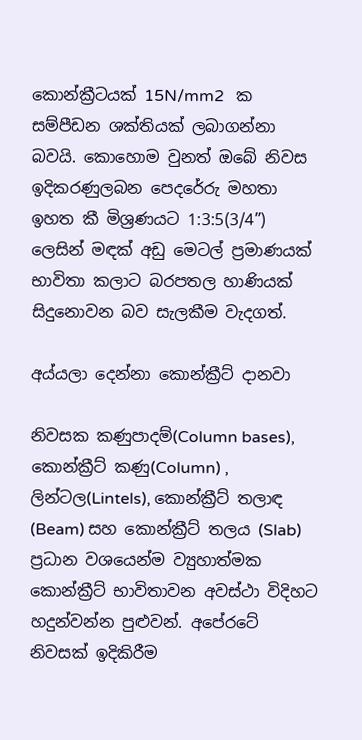කොන්ක්‍රීටයක් 15N/mm2   ක සම්පීඩන ශක්තියක් ලබාගන්නා බවයි. කොහොම වුනත් ඔබේ නිවස ඉදිකරණුලබන පෙදරේරු මහතා ඉහත කී මිශ්‍රණයට 1:3:5(3/4”) ලෙසින් මඳක් අඩු මෙටල් ප්‍රමාණයක් භාවිතා කලාට බරපතල හාණියක් සිදුනොවන බව සැලකීම වැදගත්.

අය්යලා දෙන්නා කොන්ක්‍රීට් දානවා

නිවසක කණුපාදම්(Column bases), කොන්ක්‍රීට් කණු(Column) , ලින්ටල(Lintels), කොන්ක්‍රීට් තලාඳ (Beam) සහ කොන්ක්‍රීට් තලය (Slab) ප්‍රධාන වශයෙන්ම ව්‍යුහාත්මක කොන්ක්‍රීට් භාවිතාවන අවස්ථා විදිහට හදුන්වන්න පුළුවන්. අපේරටේ නිවසක් ඉදිකිරීම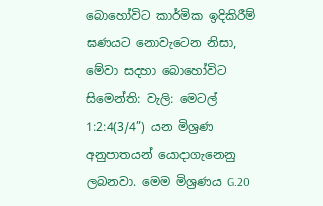බොහෝවිට කාර්මික ඉදිකිරීම් ඝණයට නොවැටෙන නිසා, මේවා සදහා බොහෝවිට සිමෙන්ති: වැලි: මෙටල් 1:2:4(3/4”) යන මිශ්‍රණ අනුපාතයන් යොදාගැනෙනු ලබනවා. මෙම මිශ්‍රණය G.20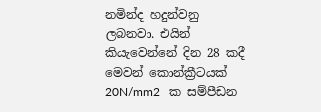නමින්ද හදුන්වනු ලබනවා. එයින් කියැවෙන්නේ දින 28 කදී මෙවන් කොන්ක්‍රීටයක් 20N/mm2   ක සම්පීඩන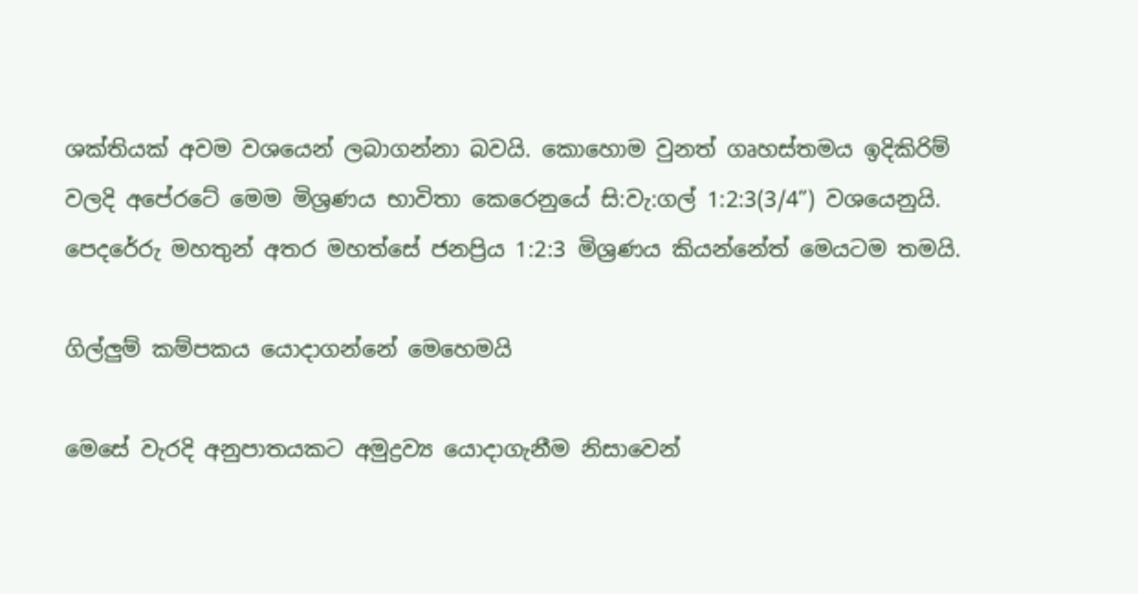ශක්තියක් අවම වශයෙන් ලබාගන්නා බවයි. කොහොම වුනත් ගෘහස්තමය ඉදිකිරිම් වලදි අපේරටේ මෙම මිශ්‍රණය භාවිතා කෙරෙනුයේ සි:වැ:ගල් 1:2:3(3/4”) වශයෙනුයි. පෙදරේරු මහතුන් අතර මහත්සේ ජනප්‍රිය 1:2:3 මිශ්‍රණය කියන්නේත් මෙයටම තමයි.

ගිල්ලුම් කම්පකය යොදාගන්නේ මෙහෙමයි

මෙසේ වැරදි අනුපාතයකට අමුද්‍රව්‍ය යොදාගැනීම නිසාවෙන්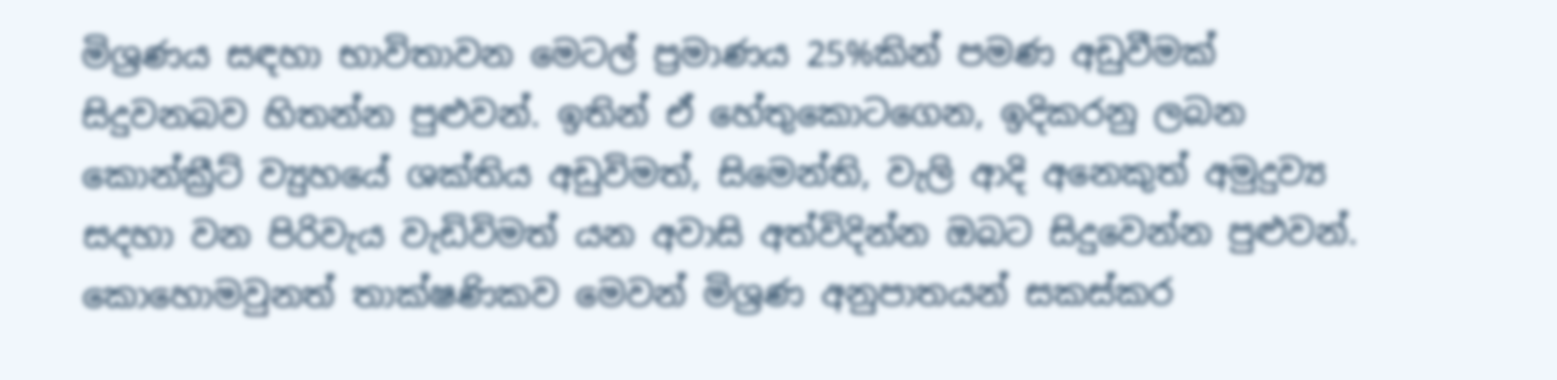මිශ්‍රණය සඳහා භාවිතාවන මෙටල් ප්‍රමාණය 25%කින් පමණ අඩුවීමක් සිදුවනබව හිතන්න පුළුවන්. ඉතින් ඒ හේතුකොටගෙන, ඉදිකරනු ලබන කොන්ක්‍රීට් ව්‍යුහයේ ශක්තිය අඩුවිමත්, සිමෙන්ති, වැලි ආදි අනෙකුත් අමුදුව්‍ය සදහා වන පිරිවැය වැඩිවිමත් යන අවාසි අත්විදින්න ඔබට සිදුවෙන්න පුළුවන්. කොහොමවුනත් තාක්ෂණිකව මෙවන් මිශ්‍රණ අනුපාතයන් සකස්කර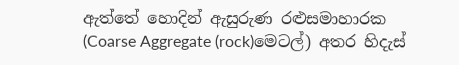ඇත්තේ හොදින් ඇසුරුණ රළුසමාහාරක (Coarse Aggregate (rock)මෙටල්) අතර හිදැස්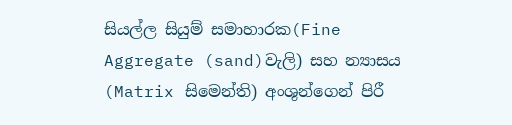සියල්ල සියුම් සමාහාරක(Fine Aggregate (sand)වැලි) සහ න්‍යාසය (Matrix සිමෙන්ති) අංශුන්ගෙන් පිරී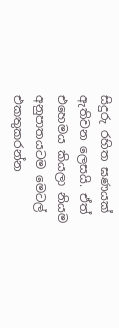සිදුරු රහිත ඝණයක් ඇතිවන ලෙසයි. ඒත් එහෙමය කියලා නියම අනුපාතයටම මෙටල් එකතුකරන්න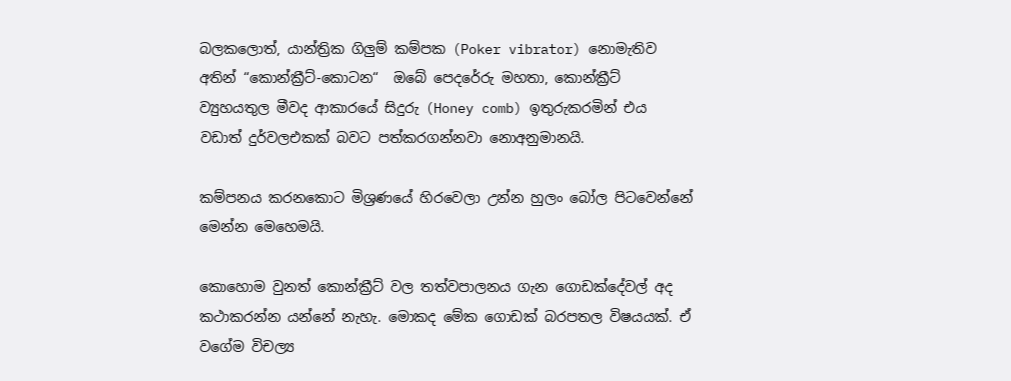බලකලොත්, යාන්ත්‍රික ගිලුම් කම්පක (Poker vibrator) නොමැතිව අතින් “කොන්ක්‍රීට්-කොටන“  ඔබේ පෙදරේරු මහතා, කොන්ක්‍රීට් ව්‍යුහයතුල මීවද ආකාරයේ සිදුරු (Honey comb) ඉතුරුකරමින් එය වඩාත් දුර්වලඑකක් බවට පත්කරගන්නවා නොඅනුමානයි.

කම්පනය කරනකොට මිශ්‍රණයේ හිරවෙලා උන්න හුලං බෝල පිටවෙන්නේ මෙන්න මෙහෙමයි.

කොහොම වුනත් කොන්ක්‍රීට් වල තත්වපාලනය ගැන ගොඩක්දේවල් අද කථාකරන්න යන්නේ නැහැ. මොකද මේක ගොඩක් බරපතල විෂයයක්. ඒ වගේම විචල්‍ය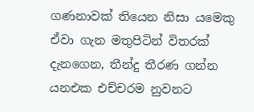ගණනාවක් තියෙන නිසා යමෙකු ඒවා ගැන මතුපිටින් විතරක් දැනගෙන, තීන්දු තීරණ ගන්න යනඑක එච්චරම නුවනට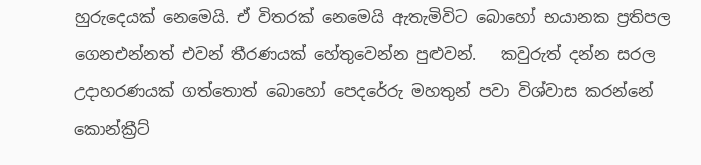හුරුදෙයක් නෙමෙයි. ඒ විතරක් නෙමෙයි ඇතැමිවිට බොහෝ භයානක ප්‍රතිපල ගෙනඑන්නත් එවන් තීරණයක් හේතුවෙන්න පුළුවන්.   කවුරුත් දන්න සරල උදාහරණයක් ගත්තොත් බොහෝ පෙදරේරු මහතුන් පවා විශ්වාස කරන්නේ කොන්ක්‍රීට්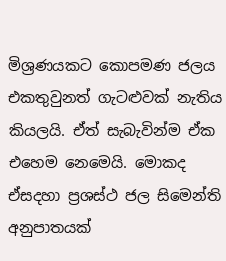මිශ්‍රණයකට කොපමණ ජලය එකතුවුනත් ගැටළුවක් නැතිය කියලයි. ඒත් සැබැවින්ම ඒක එහෙම නෙමෙයි. මොකද ඒසදහා ප්‍රශස්ථ ජල සිමෙන්ති අනුපාතයක්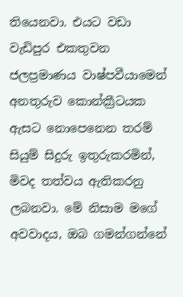තියෙනවා. එයට වඩා වැඩිපුර එකතුවන ජලප්‍රමාණය වාෂ්පවීයාමෙන් අනතුරුව කොන්ක්‍රීටයක ඇසට නොපෙනෙන තරම් සියුම් සිදුරු ඉතුරුකරමින්, මිවද තත්වය ඇතිකරනු ලබනවා. මේ නිසාම මගේ අවවාදය, ඔබ ගමන්ගන්නේ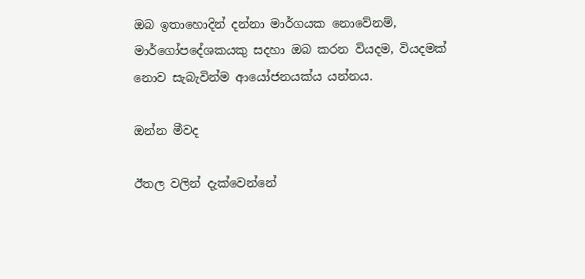ඔබ ඉතාහොදින් දන්නා මාර්ගයක නොවේනම්, මාර්ගෝපදේශකයකු සදහා ඔබ කරන වියදම, වියදමක් නොව සැබැවින්ම ආයෝජනයක්ය යන්නය.

ඔන්න මීවද

ඊතල වලින් දැක්වෙන්නේ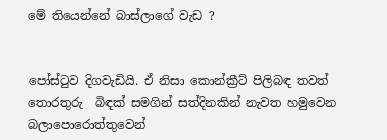මේ තියෙන්නේ බාස්ලාගේ වැඩ ?


පෝස්ටුව දිගවැඩියි. ඒ නිසා කොන්ක්‍රීට් පිලිබඳ තවත් තොරතුරු  බිඳක් සමගින් සත්දිනකින් නැවත හමුවෙන බලාපොරොත්තුවෙන්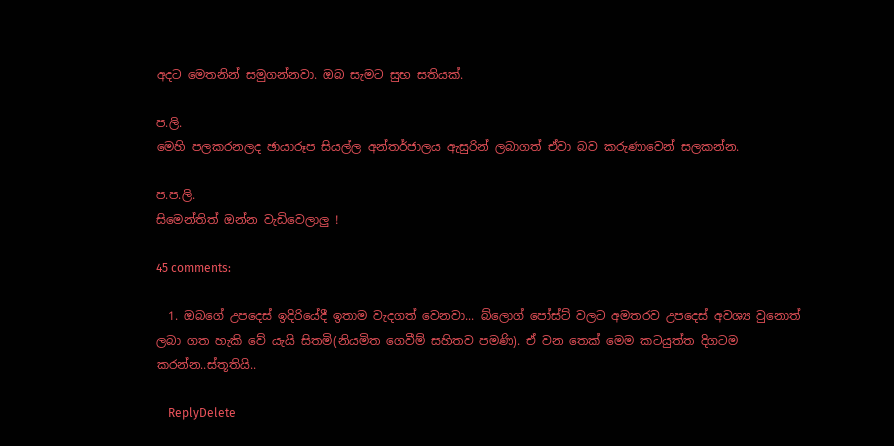අදට මෙතනින් සමුගන්නවා. ඔබ සැමට සුභ සතියක්.

ප.ලි.
මෙහි පලකරනලද ඡායාරූප සියල්ල අන්තර්ජාලය ඇසුරින් ලබාගත් ඒවා බව කරුණාවෙන් සලකන්න.

ප.ප.ලි.
සිමෙන්තිත් ඔන්න වැඩිවෙලාලු !

45 comments:

  1. ඔබගේ උපදෙස් ඉදිරියේදී ඉතාම වැදගත් වෙනවා... බ්ලොග් පෝස්ට් වලට අමතරව උපදෙස් අවශ්‍ය වුනොත් ලබා ගත හැකි වේ යැයි සිතමි(නියමිත ගෙවීම් සහිතව පමණි). ඒ වන තෙක් මෙම කටයුත්ත දිගටම කරන්න..ස්තූතියි..

    ReplyDelete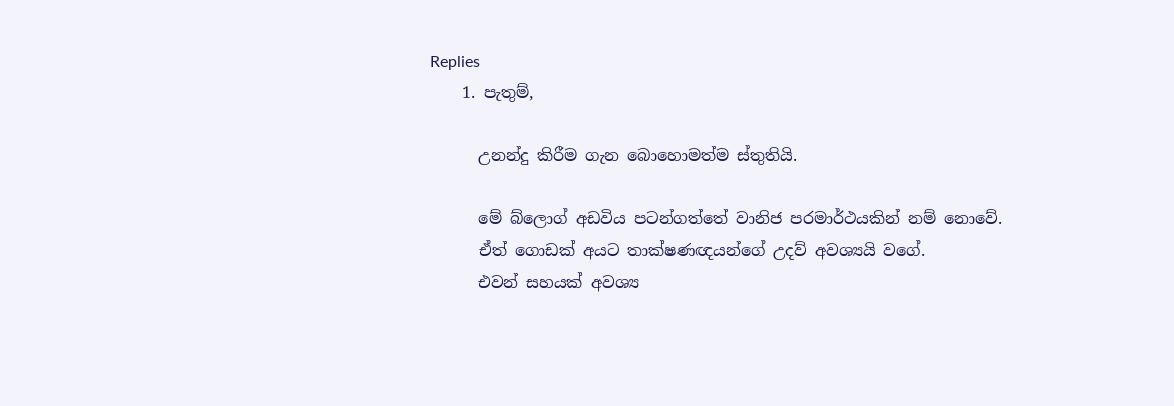Replies
    1. පැතුම්,

      උනන්දු කිරීම ගැන බොහොමත්ම ස්තුතියි.

      මේ බ්ලොග් අඩවිය පටන්ගත්තේ වානිජ පරමාර්ථයකින් නම් නොවේ.
      ඒත් ගොඩක් අයට තාක්ෂණ‍ඥයන්ගේ උදව් අවශ්‍යයි වගේ.
      එවන් සහයක් අවශ්‍ය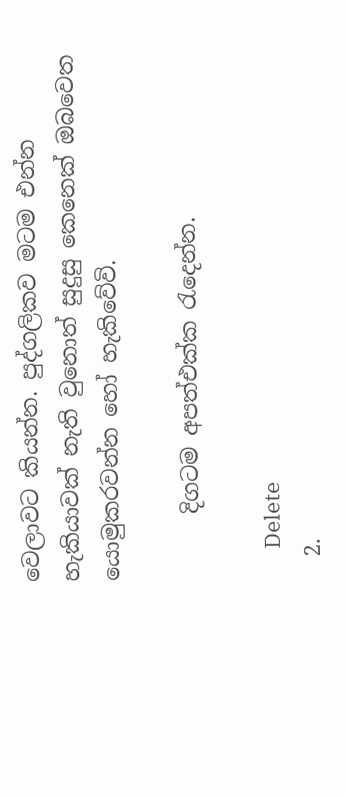වෙලාවට කියන්න. පුද්ගලිකව මටම එන්න හැකියාවක් නැති වුනොත් සුදුසු කෙනෙක් ඔබවෙත යොමුකරවන්න හෝ හැකිවේවි.

      දිගටම අපත්එක්ක රැදෙන්න.

      Delete
  2.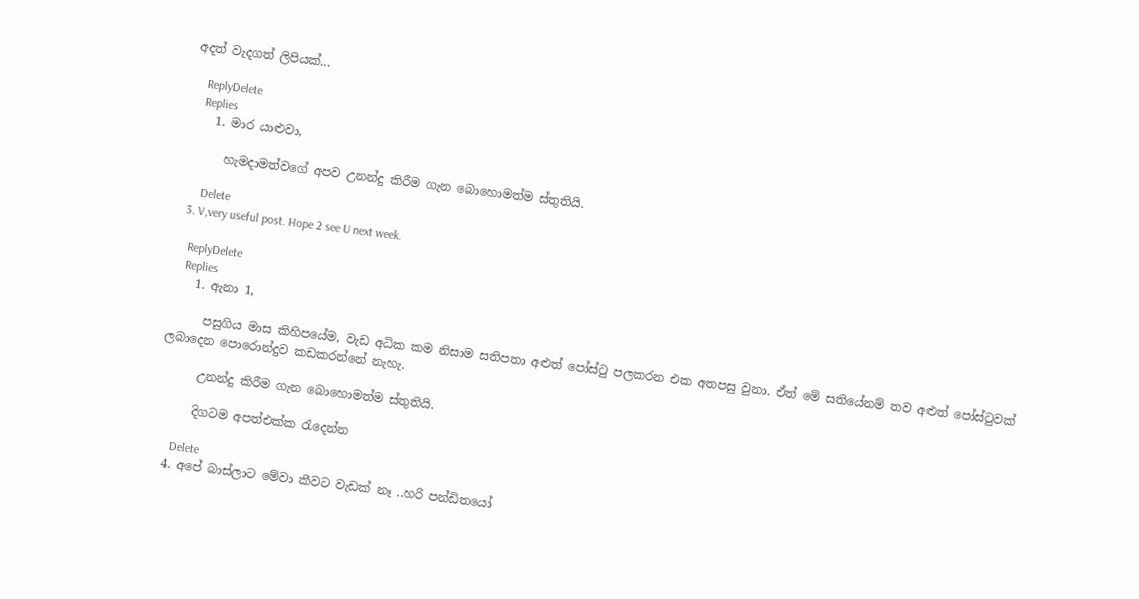අදත් වැදගත් ලිපියක්...

    ReplyDelete
    Replies
    1. මාර යාළුවා,

      හැමදාමත්වගේ අපව උනන්දු කිරීම ගැන බොහොමත්ම ස්තුතියි.

      Delete
  3. V,very useful post. Hope 2 see U next week.

    ReplyDelete
    Replies
    1. ඇනා 1,

      පසුගිය මාස කිහිපයේම, වැඩ අධික කම නිසාම සතිපතා අළුත් පෝස්ටු පලකරන එක අතපසු වුනා. ඒත් මේ සතියේනම් තව අළුත් පෝස්ටුවක් ලබාදෙන පොරොන්දුව කඩකරන්නේ නැහැ.

      උනන්දු කිරීම ගැන බොහොමත්ම ස්තුතියි.

      දිගටම අපත්එක්ක රැදෙන්න

      Delete
  4. අපේ බාස්ලාට මේවා කීවට වැඩක් නෑ ..හරි පන්ඩිතයෝ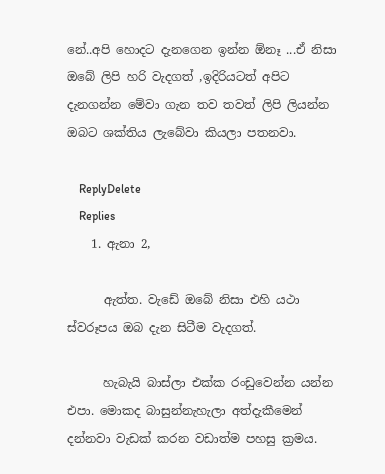නේ..අපි හොදට දැනගෙන ඉන්න ඕනෑ ...ඒ නිසා ඔබේ ලිපි හරි වැදගත් ,ඉදිරියටත් අපිට දැනගන්න මේවා ගැන තව තවත් ලිපි ලියන්න ඔබට ශක්තිය ලැබේවා කියලා පතනවා.

    ReplyDelete
    Replies
    1. ඇනා 2,

      ඇත්ත. වැඩේ ඔබේ නිසා එහි යථා ස්වරූපය ඔබ දැන සිටීම වැදගත්.

      හැබැයි බාස්ලා එක්ක රංඩුවෙන්න යන්න එපා. මොකද බාසුන්නැහැලා අත්දැකීමෙන් දන්නවා වැඩක් කරන වඩාත්ම පහසු ක්‍රමය.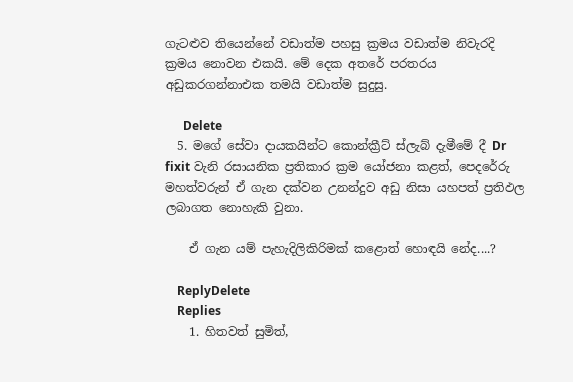ගැටළුව තියෙන්නේ වඩාත්ම පහසු ක්‍රමය වඩාත්ම නිවැරදි ක්‍රමය නොවන එකයි. මේ දෙක අතරේ පරතරය අඩුකරගන්නාඑක තමයි වඩාත්ම සුදුසු.

      Delete
  5. මගේ සේවා දායකයින්ට කොන්ක්‍රීට් ස්ලැබ් දැමීමේ දී Dr fixit වැනි රසායනික ප්‍රතිකාර ක්‍රම යෝජනා කළත්, පෙදරේරු මහත්වරුන් ඒ ගැන දක්වන උනන්දුව අඩු නිසා යහපත් ප්‍රතිඵල ලබාගත නොහැකි වුනා.

    ඒ ගැන යම් පැහැදිලිකිරිමක් කළොත් හොඳයි නේද....?

    ReplyDelete
    Replies
    1. හිතවත් සුමිත්,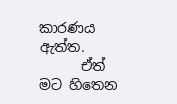කාරණය ඇත්ත.
      ඒත් මට හිතෙන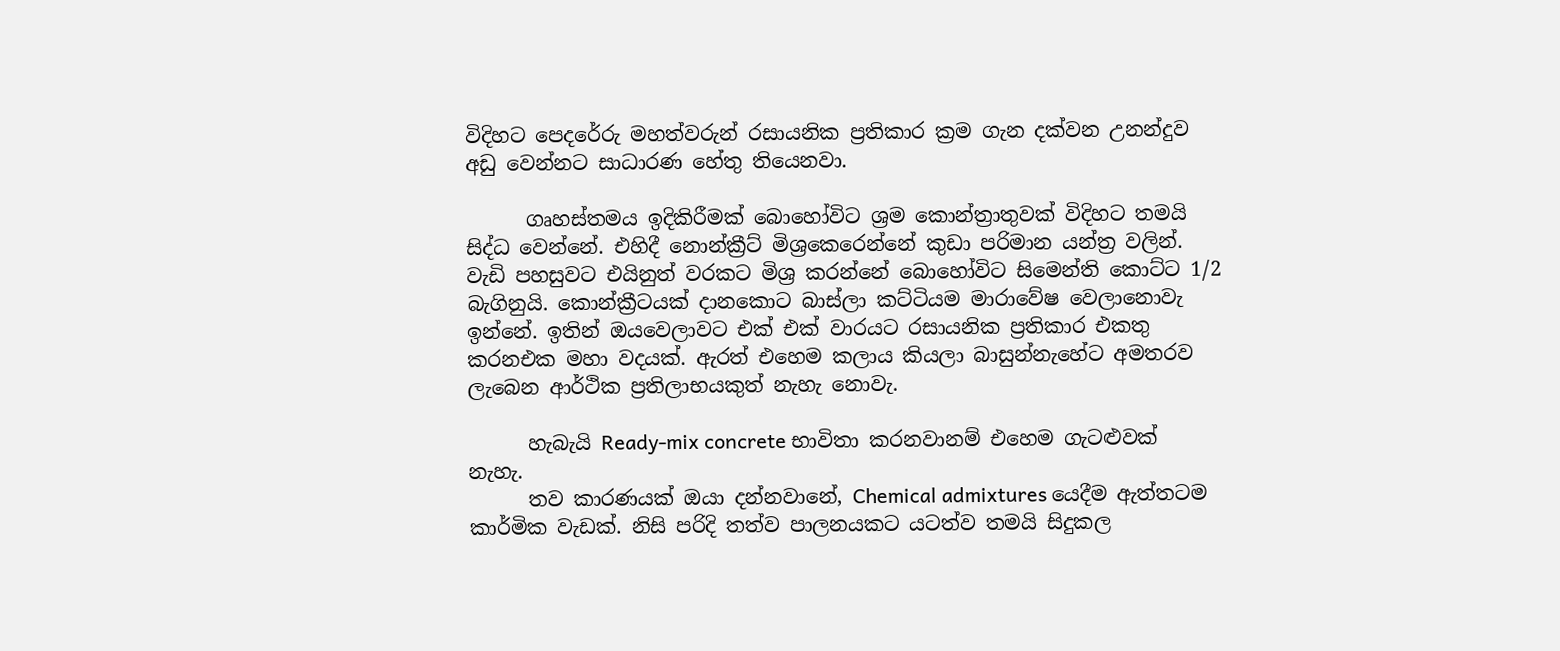විදිහට පෙදරේරු මහත්වරුන් රසායනික ප්‍රතිකාර ක්‍රම ගැන දක්වන උනන්දුව අඩු වෙන්න‍ට සාධාරණ හේතු තියෙනවා.

      ගෘහස්තමය ඉදිකිරීමක් බොහෝවි‍‍ට ශ්‍රම කොන්ත්‍රාතුවක් විදිහට තමයි සිද්ධ වෙන්නේ. එහිදී නොන්ක්‍රීට් මිශ්‍රකෙරෙන්නේ කුඩා පරිමාන යන්ත්‍ර වලින්. වැඩි පහසුවට එයිනුත් වරකට මිශ්‍ර කරන්නේ බොහෝවිට සිමෙන්ති කොට්ට 1/2 බැගිනුයි. කොන්ක්‍රීටයක් දානකොට බාස්ලා කට්ටියම මාරාවේෂ වෙලානොවැ ඉන්නේ. ඉතින් ඔයවෙලාවට එක් එක් වාරයට රසායනික ප්‍රතිකාර එකතු කරනඑක මහා වදයක්. ඇරත් එහෙම කලාය කි‍යලා බාසුන්නැහේට අමතරව ලැබෙන ආර්ථික ප්‍රතිලාභයකුත් නැහැ නොවැ.

      හැබැයි Ready-mix concrete භාවිතා කරනවානම් එහෙම ගැටළුවක් නැහැ.
      තව කාරණයක් ඔයා දන්නවානේ, Chemical admixtures යෙදීම ඇත්ත‍ටම කාර්මික වැඩක්. නිසි පරිදි තත්ව පාලනයකට යටත්ව තමයි සිදුකල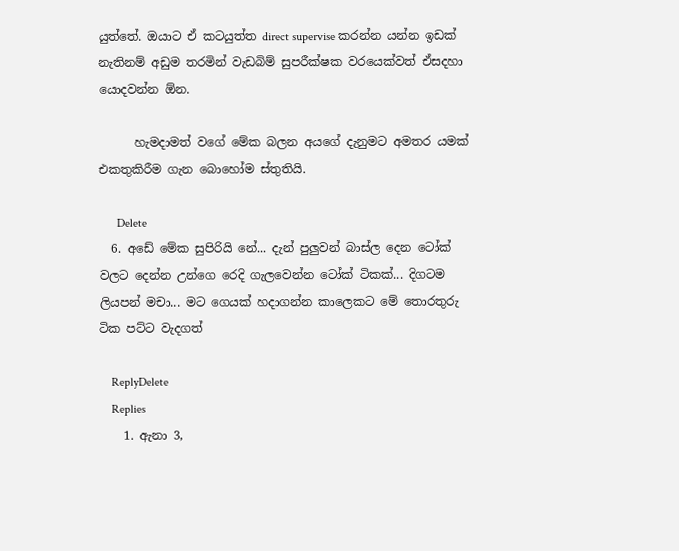යුත්තේ. ඔයාට ඒ කටයුත්ත direct supervise කරන්න යන්න ඉඩක් නැතිනම් අඩුම තරමින් වැඩබිම් සුපරීක්ෂක වරයෙක්වත් ඒසදහා යොදවන්න ඕන.

      හැමදාමත් වගේ මේක බලන අයගේ දැනුමට අමතර යමක් එකතුකිරීම ගැන බොහෝම ස්තුතියි.

      Delete
  6. අඩේ මේක සුපිරියි නේ... දැන් පුලුවන් බාස්ල දෙන ටෝක් වලට දෙන්න උන්ගෙ රෙදි ගැලවෙන්න ටෝක් ටිකක්... දිගටම ලියපන් මචා... මට ගෙයක් හදාගන්න කාලෙකට මේ තොරතුරු ටික පට්ට වැදගත්

    ReplyDelete
    Replies
    1. ඇනා 3,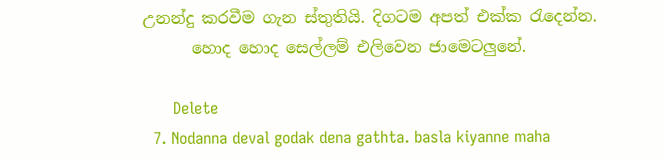උනන්දු කරවීම ගැන ස්තුතියි. දිගටම අපත් එක්ක රැදෙන්න.
      හොද හොද සෙල්ලම් එලිවෙන ජාමෙටලුනේ.

      Delete
  7. Nodanna deval godak dena gathta. basla kiyanne maha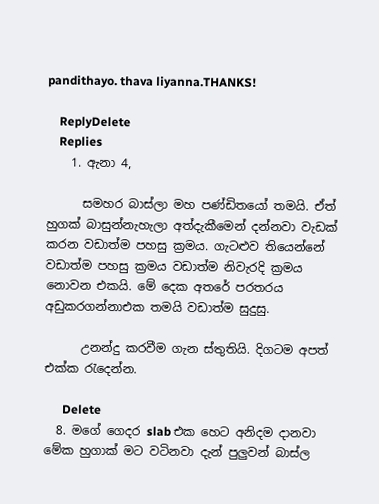pandithayo. thava liyanna.THANKS!

    ReplyDelete
    Replies
    1. ඇනා 4,

      සමහර බාස්ලා මහ පණ්ඩිතයෝ තමයි. ඒත් හුගක් බාසුන්නැහැලා අත්දැකීමෙන් දන්නවා වැඩක් කරන වඩාත්ම පහසු ක්‍රමය. ගැටළුව තියෙන්නේ වඩාත්ම පහසු ක්‍රමය වඩාත්ම නිවැරදි ක්‍රමය නොවන එකයි. මේ දෙක අතරේ පරතරය අඩුකරගන්නාඑක තමයි වඩාත්ම සුදුසු.

      උනන්දු කරවීම ගැන ස්තුතියි. දිගටම අපත් එක්ක රැදෙන්න.

      Delete
  8. මගේ ගෙදර slab එක හෙට අනිදම දානවා මේක හුගාක් මට වටිනවා දැන් පුලුවන් බාස්ල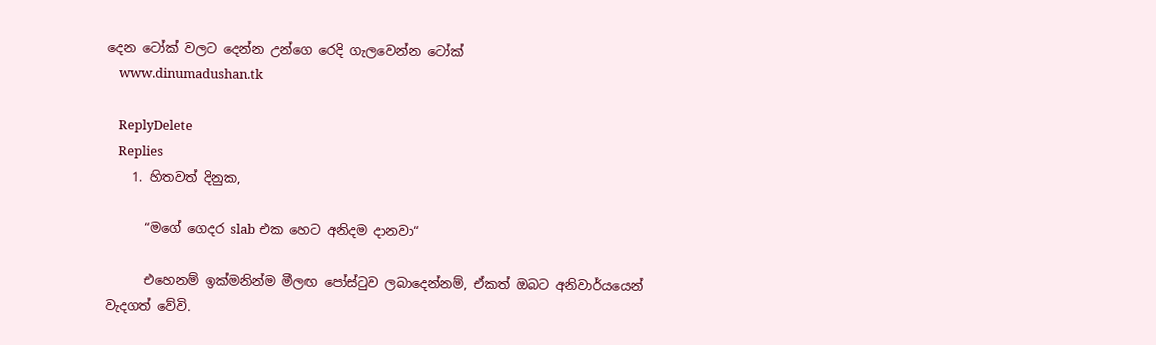දෙන ටෝක් වලට දෙන්න උන්ගෙ රෙදි ගැලවෙන්න ටෝක්
    www.dinumadushan.tk

    ReplyDelete
    Replies
    1. හිතවත් දිනුක,

      “මගේ ගෙදර slab එක හෙට අනිදම දානවා“

      එහෙනම් ඉක්මනින්ම මීලඟ පෝස්ටුව ලබාදෙන්නම්, ඒකත් ඔබට අනිවාර්යයෙන් වැදගත් වේවි.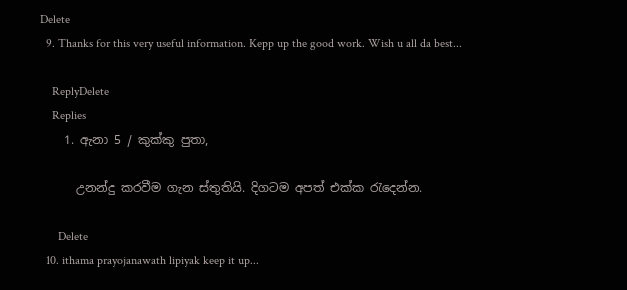Delete
  9. Thanks for this very useful information. Kepp up the good work. Wish u all da best...

    ReplyDelete
    Replies
    1. ඇනා 5 / කුක්කු පුතා,

      උනන්දු කරවීම ගැන ස්තුතියි. දිගටම අපත් එක්ක රැදෙන්න.

      Delete
  10. ithama prayojanawath lipiyak keep it up...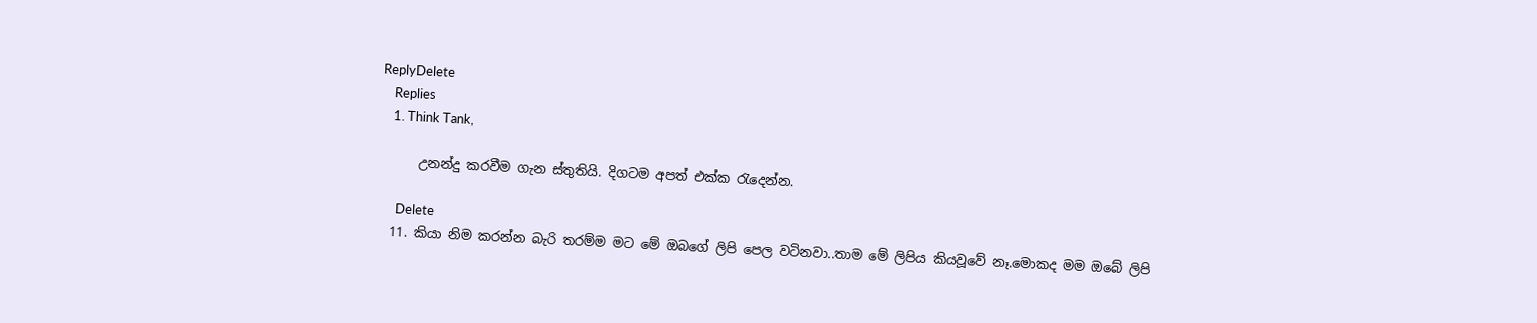ReplyDelete
    Replies
    1. Think Tank,

      උනන්දු කරවීම ගැන ස්තුතියි. දිගටම අපත් එක්ක රැදෙන්න.

      Delete
  11. කියා නිම කරන්න බැරි තරම්ම මට මේ ඔබගේ ලිපි පෙල වටිනවා..තාම මේ ලිපිය කියවූවේ නෑ.මොකද මම ඔබේ ලිපි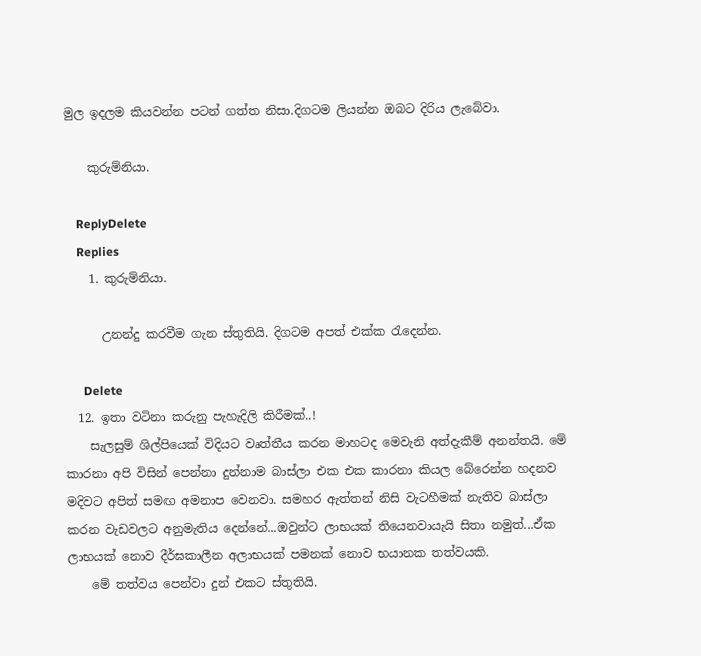මුල ඉදලම කියවන්න පටන් ගත්ත නිසා.දිගටම ලියන්න ඔබට දිරිය ලැබේවා.

    කුරුම්නියා.

    ReplyDelete
    Replies
    1. කුරුම්නියා.

      උනන්දු කරවීම ගැන ස්තුතියි. දිගටම අපත් එක්ක රැදෙන්න.

      Delete
  12. ඉතා වටිනා කරුනු පැහැදිලි කිරීමක්..!
    සැලසුම් ශිල්පියෙක් විදියට වෘත්තීය කරන මාහටද මෙවැනි අත්දැකීම් අනන්තයි. මේ කාරනා අපි විසින් පෙන්නා දුන්නාම බාස්ලා එක එක කාරනා කියල බේරෙන්න හදනව මදිවට අපිත් සමඟ අමනාප වෙනවා. සමහර ඇත්තන් නිසි වැටහීමක් නැතිව බාස්ලා කරන වැඩවලට අනුමැතිය දෙන්නේ...ඔවුන්ට ලාභයක් තියෙනවායැයි සිතා නමුත්...ඒක ලාභයක් නොව දීර්ඝකාලීන අලාභයක් පමනක් නොව භයානක තත්වයකි.
    මේ තත්වය පෙන්වා දුන් එකට ස්තුතියි.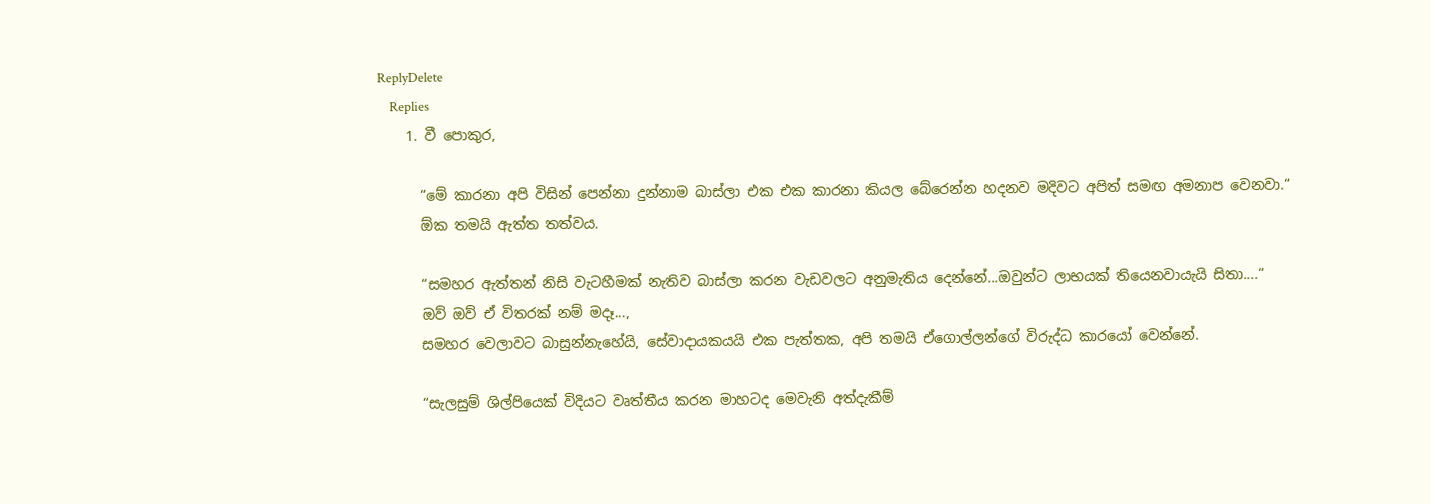ReplyDelete
    Replies
    1. වී පොකුර,

      “මේ කාරනා අපි විසින් පෙන්නා දුන්නාම බාස්ලා එක එක කාරනා කියල බේරෙන්න හදනව මදිවට අපිත් සමඟ අමනාප වෙනවා.“
      ඕක තමයි ඇත්ත තත්වය.

      “සමහර ඇත්තන් නිසි වැටහීමක් නැතිව බාස්ලා කරන වැඩවලට අනුමැතිය දෙන්නේ...ඔවුන්ට ලාභයක් තියෙනවායැයි සිතා....“
      ඔව් ඔව් ඒ විතරක් නම් මදෑ...,
      සමහර වෙලාවට බාසුන්නැහේයි, සේවාදායකයයි එක පැත්තක, අපි තමයි ඒගොල්ලන්ගේ විරුද්ධ කාරයෝ වෙන්නේ.

      “සැලසුම් ශිල්පියෙක් විදියට වෘත්තීය කරන මාහටද මෙවැනි අත්දැකීම්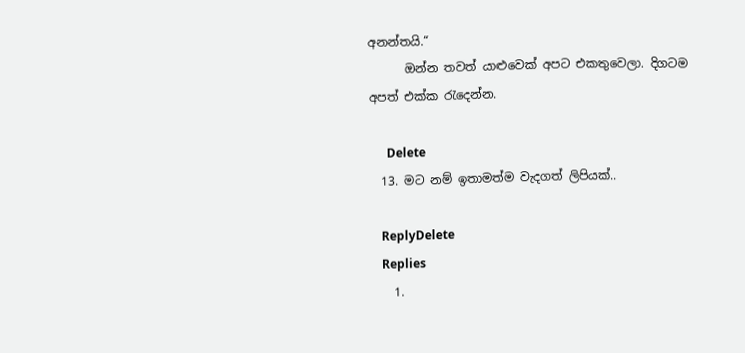අනන්තයි.“
      ඔන්න තවත් යාළුවෙක් අපට එකතුවෙලා. දිගටම අපත් එක්ක රැදෙන්න.

      Delete
  13. මට නම් ඉතාමත්ම වැදගත් ලිපියක්..

    ReplyDelete
    Replies
    1.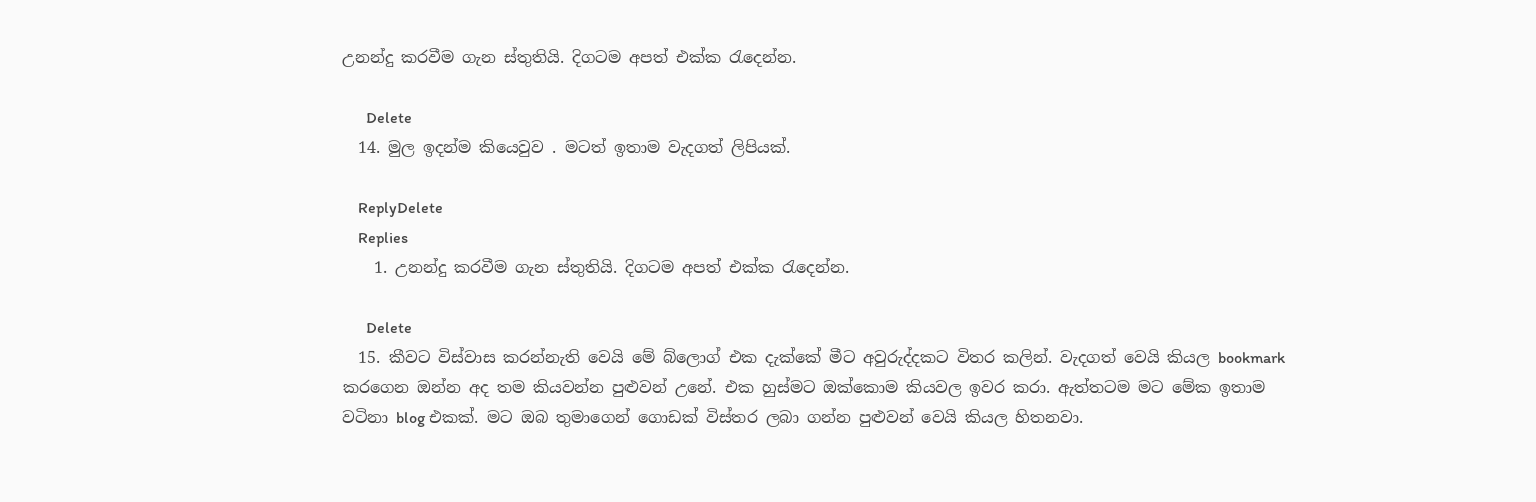උනන්දු කරවීම ගැන ස්තුතියි. දිගටම අපත් එක්ක රැදෙන්න.

      Delete
  14. මුල ඉදන්ම කියෙවුව . මටත් ඉතාම වැදගත් ලිපියක්.

    ReplyDelete
    Replies
    1. උනන්දු කරවීම ගැන ස්තුතියි. දිගටම අපත් එක්ක රැදෙන්න.

      Delete
  15. කීවට විස්වාස කරන්නැති වෙයි මේ බ්ලොග් එක දැක්කේ මීට අවුරුද්දකට විතර කලින්. වැදගත් වෙයි කියල bookmark කරගෙන ඔන්න අද තම කියවන්න පුළුවන් උනේ. එක හුස්මට ඔක්කොම කියවල ඉවර කරා. ඇත්තටම මට මේක ඉතාම වටිනා blog එකක්. මට ඔබ තුමාගෙන් ගොඩක් විස්තර ලබා ගන්න පුළුවන් වෙයි කියල හිතනවා.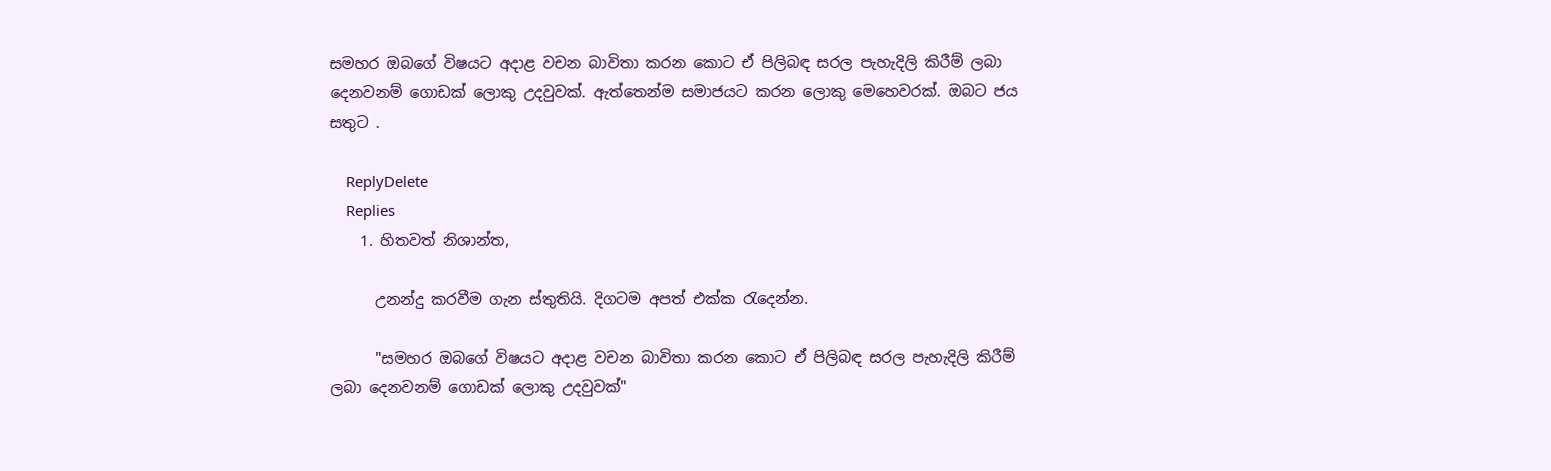සමහර ඔබගේ විෂයට අදාළ වචන බාවිතා කරන කොට ඒ පිලිබඳ සරල පැහැදිලි කිරීම් ලබා දෙනවනම් ගොඩක් ලොකු උදවුවක්. ඇත්තෙන්ම සමාජයට කරන ලොකු මෙහෙවරක්. ඔබට ජය සතුට .

    ReplyDelete
    Replies
    1. හිතවත් නිශාන්ත,

      උනන්දු කරවීම ගැන ස්තුතියි. දිගටම අපත් එක්ක රැදෙන්න.

      "සමහර ඔබගේ විෂයට අදාළ වචන බාවිතා කරන කොට ඒ පිලිබඳ සරල පැහැදිලි කිරීම් ලබා දෙනවනම් ගොඩක් ලොකු උදවුවක්"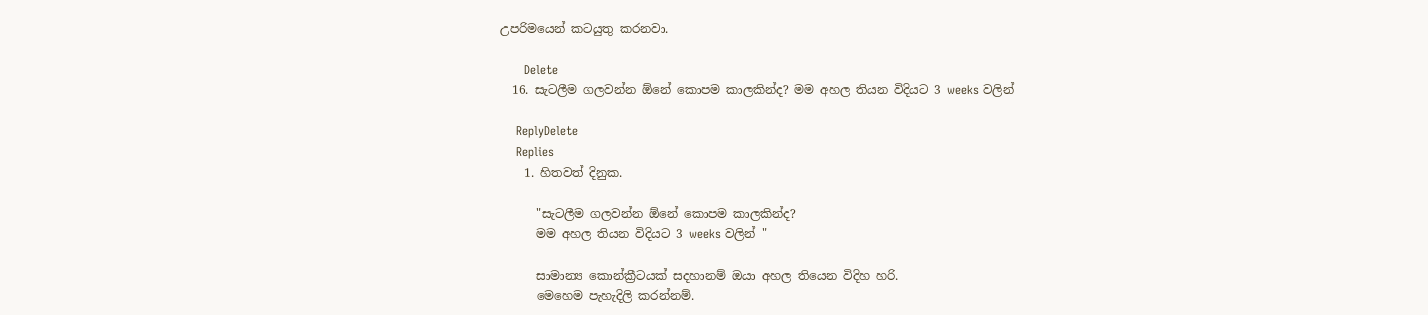උපරිමයෙන් කටයුතු කරනවා.

      Delete
  16. සැටලීම ගලවන්න ඕනේ කොපම කාලකින්ද? මම අහල තියන විදියට 3 weeks වලින්

    ReplyDelete
    Replies
    1. හිතවත් දිනුක.

      "සැටලීම ගලවන්න ඕනේ කොපම කාලකින්ද?
      මම අහල තියන විදියට 3 weeks වලින් "

      සාමාන්‍ය කොන්ක්‍රීටයක් සදහානම් ඔයා අහල තියෙන විදිහ හරි.
      මෙහෙම පැහැදිලි කරන්නම්.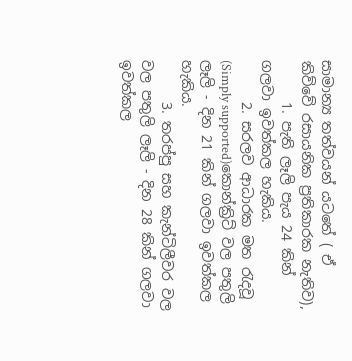සාමාන්‍ය තත්වයන් යටතේ ( ඒ කිව්වේ රසායනික ප්‍රතිකාරක නැතිව),
      1. පැති ලෑලි පැය 24 කින් ගලවා ඉවත්කල හැකිය.
      2. සරලව ආධාරක මත රැදවූ (Simply supported)කොන්ක්‍රිට් වල පතුලි ලෑලි - දින 21 කින් ගලවා ඉවත්කල හැකිය.
      3. තරප්පු සහ කැන්ටිලීවර වල වල පතුලි ලෑලි - දින 28 කින් ගලවා ඉවත්කල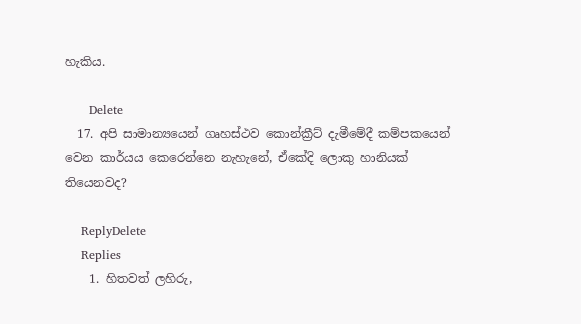හැකිය.

      Delete
  17. අපි සාමාන්‍යයෙන් ගෘහස්ථව කොන්ක්‍රීට් දැමීමේදී කම්පකයෙන් වෙන කාර්යය කෙරෙන්නෙ නැහැනේ, ඒකේදි ලොකු හානියක් තියෙනවද?

    ReplyDelete
    Replies
    1. හිතවත් ලහිරු,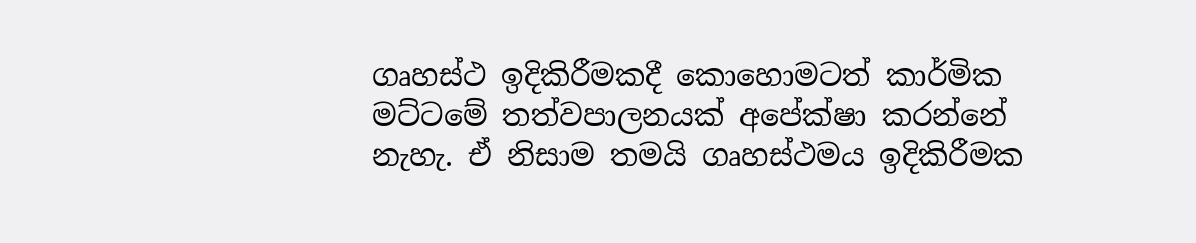ගෘහස්ථ ඉදිකිරීමකදී කොහොමටත් කාර්මික මට්ටමේ තත්වපාලනයක් අපේක්ෂා කරන්නේ නැහැ. ඒ නිසාම තමයි ගෘහස්ථමය ඉදිකිරීමක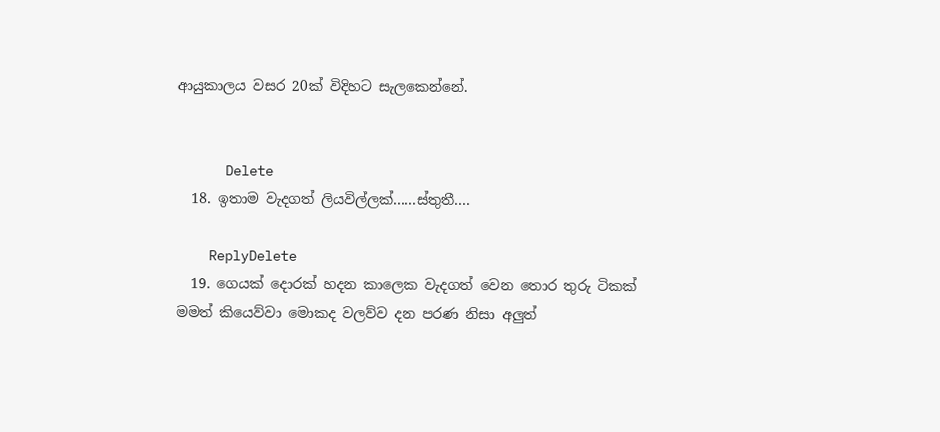ආයුකාලය වසර 20ක් විදිහට සැලකෙන්නේ.


      Delete
  18. ඉතාම වැදගත් ලියවිල්ලක්......ස්තුතී....

    ReplyDelete
  19. ගෙයක් දොරක් හදන කාලෙක වැදගත් වෙන තොර තුරු ටිකක් මමත් කියෙව්වා මොකද වලව්ව දන පරණ නිසා අලුත්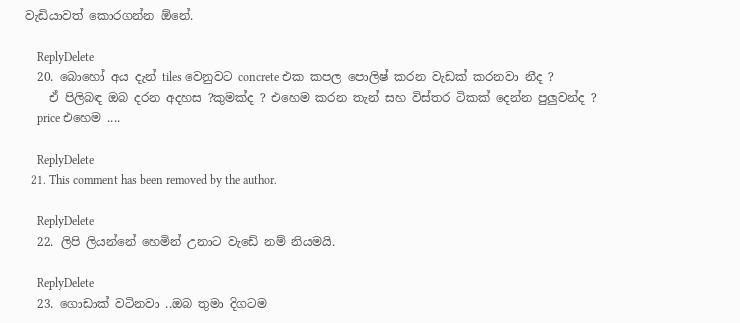වැඩියාවත් කොරගන්න ඕනේ.

    ReplyDelete
  20. බොහෝ අය දැන් tiles වෙනුවට concrete එක කපල පොලිෂ් කරන වැඩක් කරනවා නීද ?
    ඒ පිලිබඳ ඔබ දරන අදහස ?කුමක්ද ? එහෙම කරන තැන් සහ විස්තර ටිකක් දෙන්න පුලුවන්ද ?
    price එහෙම ....

    ReplyDelete
  21. This comment has been removed by the author.

    ReplyDelete
  22. ලිපි ලියන්නේ හෙමින් උනාට වැඩේ නම් නියමයි.

    ReplyDelete
  23. ගොඩාක් වටිනවා ..ඔබ තුමා දිගටම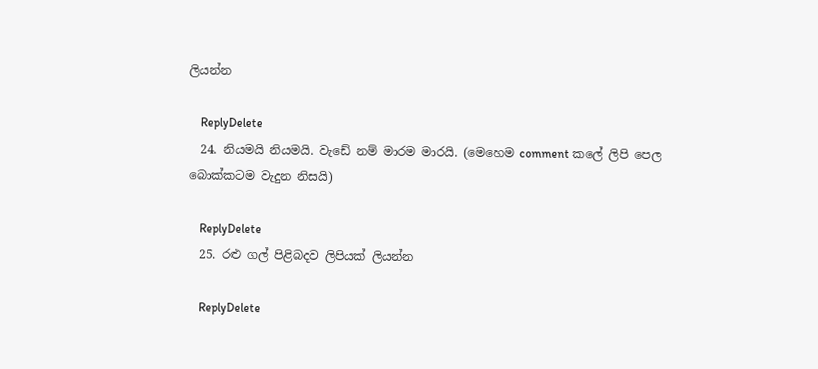ලියන්න

    ReplyDelete
  24. නියමයි නියමයි. වැඩේ නම් මාරම මාරයි. (මෙහෙම comment කලේ ලිපි පෙල බොක්කටම වැදුන නිසයි)

    ReplyDelete
  25. රළු ගල් පිළිබදව ලිපියක් ලියන්න

    ReplyDelete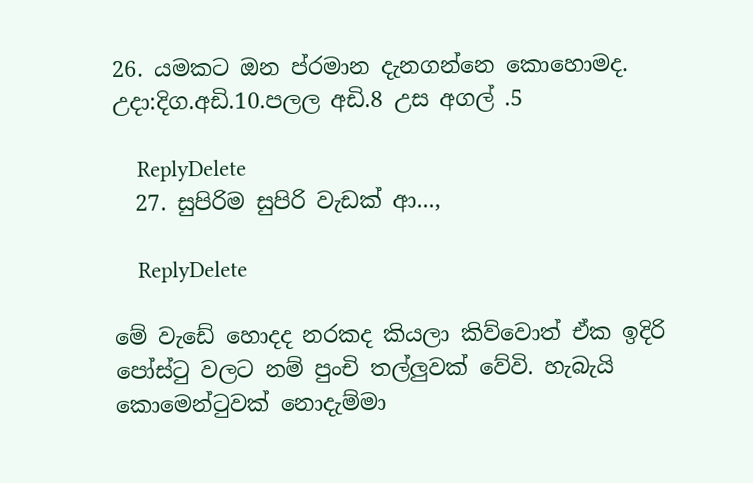26. යමකට ඔන ප්රමාන දැනගන්නෙ කොහොමද. උදා:දිග.අඩි.10.පලල අඩි.8 උස අගල් .5

    ReplyDelete
  27. සුපිරිම සුපිරි වැඩක් ආ...,

    ReplyDelete

මේ වැඩේ හොදද නරකද කියලා කිව්වොත් ඒක ඉදිරි පෝස්ටු වලට නම් පුංචි තල්ලුවක් වේවි. හැබැයි කොමෙන්ටුවක් නොදැම්මා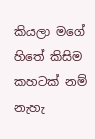කියලා මගේ හිතේ කිසිම කහටක් නම් නැහැ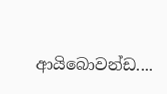ආයිබොවන්ඩ....